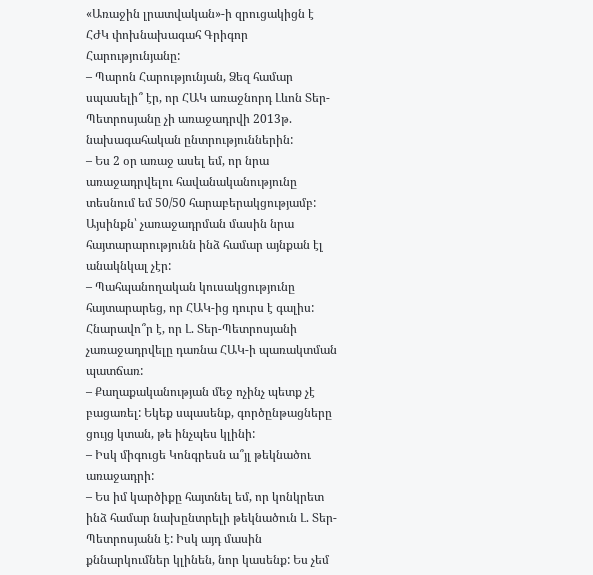«Առաջին լրատվական»-ի զրուցակիցն է ՀԺԿ փոխնախագահ Գրիգոր Հարությունյանը:
– Պարոն Հարությունյան, Ձեզ համար սպասելի՞ էր, որ ՀԱԿ առաջնորդ Լևոն Տեր-Պետրոսյանը չի առաջադրվի 2013թ. նախագահական ընտրություններին:
– Ես 2 օր առաջ ասել եմ, որ նրա առաջադրվելու հավանականությունը տեսնում եմ 50/50 հարաբերակցությամբ: Այսինքն՝ չառաջադրման մասին նրա հայտարարությունն ինձ համար այնքան էլ անակնկալ չէր:
– Պահպանողական կուսակցությունը հայտարարեց, որ ՀԱԿ-ից դուրս է գալիս: Հնարավո՞ր է, որ Լ. Տեր-Պետրոսյանի չառաջադրվելը դառնա ՀԱԿ-ի պառակտման պատճառ:
– Քաղաքականության մեջ ոչինչ պետք չէ բացառել: Եկեք սպասենք, գործընթացները ցույց կտան, թե ինչպես կլինի:
– Իսկ միգուցե Կոնգրեսն ա՞յլ թեկնածու առաջադրի:
– Ես իմ կարծիքը հայտնել եմ, որ կոնկրետ ինձ համար նախընտրելի թեկնածուն Լ. Տեր-Պետրոսյանն է: Իսկ այդ մասին քննարկումներ կլինեն, նոր կասենք: Ես չեմ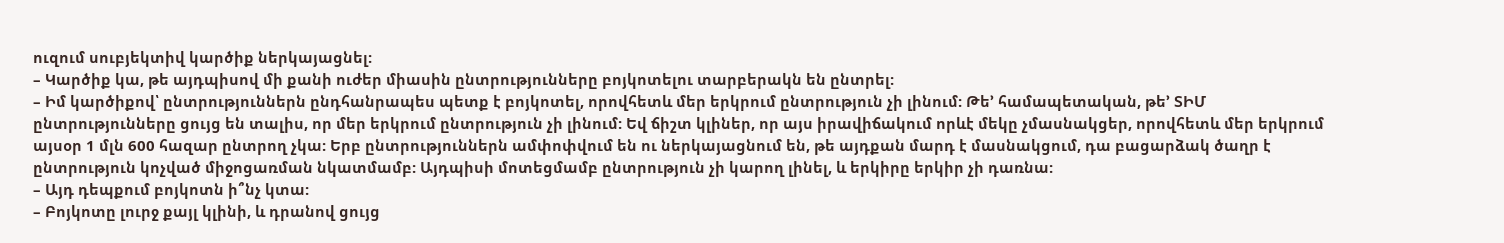ուզում սուբյեկտիվ կարծիք ներկայացնել:
– Կարծիք կա, թե այդպիսով մի քանի ուժեր միասին ընտրությունները բոյկոտելու տարբերակն են ընտրել:
– Իմ կարծիքով՝ ընտրություններն ընդհանրապես պետք է բոյկոտել, որովհետև մեր երկրում ընտրություն չի լինում: Թե՚ համապետական, թե՚ ՏԻՄ ընտրությունները ցույց են տալիս, որ մեր երկրում ընտրություն չի լինում: Եվ ճիշտ կլիներ, որ այս իրավիճակում որևէ մեկը չմասնակցեր, որովհետև մեր երկրում այսօր 1 մլն 600 հազար ընտրող չկա: Երբ ընտրություններն ամփոփվում են ու ներկայացնում են, թե այդքան մարդ է մասնակցում, դա բացարձակ ծաղր է ընտրություն կոչված միջոցառման նկատմամբ: Այդպիսի մոտեցմամբ ընտրություն չի կարող լինել, և երկիրը երկիր չի դառնա:
– Այդ դեպքում բոյկոտն ի՞նչ կտա:
– Բոյկոտը լուրջ քայլ կլինի, և դրանով ցույց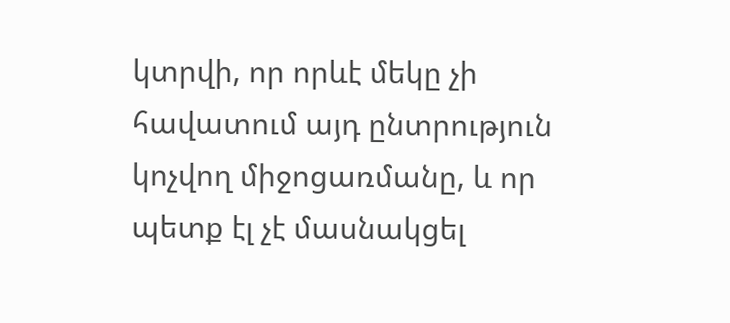կտրվի, որ որևէ մեկը չի հավատում այդ ընտրություն կոչվող միջոցառմանը, և որ պետք էլ չէ մասնակցել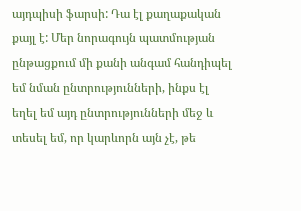այդպիսի ֆարսի: Դա էլ քաղաքական քայլ է: Մեր նորագույն պատմության ընթացքում մի քանի անգամ հանդիպել եմ նման ընտրությունների, ինքս էլ եղել եմ այդ ընտրությունների մեջ և տեսել եմ, որ կարևորն այն չէ, թե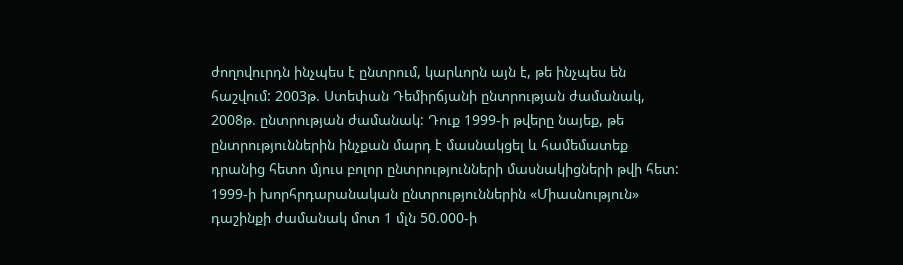ժողովուրդն ինչպես է ընտրում, կարևորն այն է, թե ինչպես են հաշվում: 2003թ. Ստեփան Դեմիրճյանի ընտրության ժամանակ, 2008թ. ընտրության ժամանակ: Դուք 1999-ի թվերը նայեք, թե ընտրություններին ինչքան մարդ է մասնակցել և համեմատեք դրանից հետո մյուս բոլոր ընտրությունների մասնակիցների թվի հետ: 1999-ի խորհրդարանական ընտրություններին «Միասնություն» դաշինքի ժամանակ մոտ 1 մլն 50.000-ի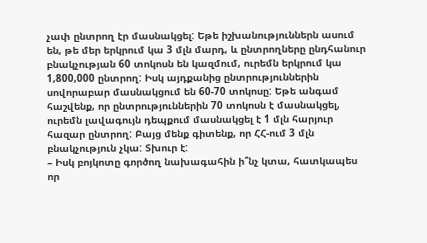չափ ընտրող էր մասնակցել: Եթե իշխանություններն ասում են, թե մեր երկրում կա 3 մլն մարդ, և ընտրողները ընդհանուր բնակչության 60 տոկոսն են կազմում, ուրեմն երկրում կա 1,800,000 ընտրող: Իսկ այդքանից ընտրություններին սովորաբար մասնակցում են 60-70 տոկոսը: Եթե անգամ հաշվենք, որ ընտրություններին 70 տոկոսն է մասնակցել, ուրեմն լավագույն դեպքում մասնակցել է 1 մլն հարյուր հազար ընտրող: Բայց մենք գիտենք, որ ՀՀ-ում 3 մլն բնակչություն չկա: Տխուր է:
– Իսկ բոյկոտը գործող նախագահին ի՞նչ կտա, հատկապես որ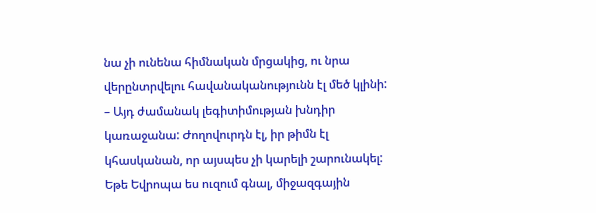նա չի ունենա հիմնական մրցակից, ու նրա վերընտրվելու հավանականությունն էլ մեծ կլինի:
– Այդ ժամանակ լեգիտիմության խնդիր կառաջանա: Ժողովուրդն էլ, իր թիմն էլ կհասկանան, որ այսպես չի կարելի շարունակել: Եթե Եվրոպա ես ուզում գնալ, միջազգային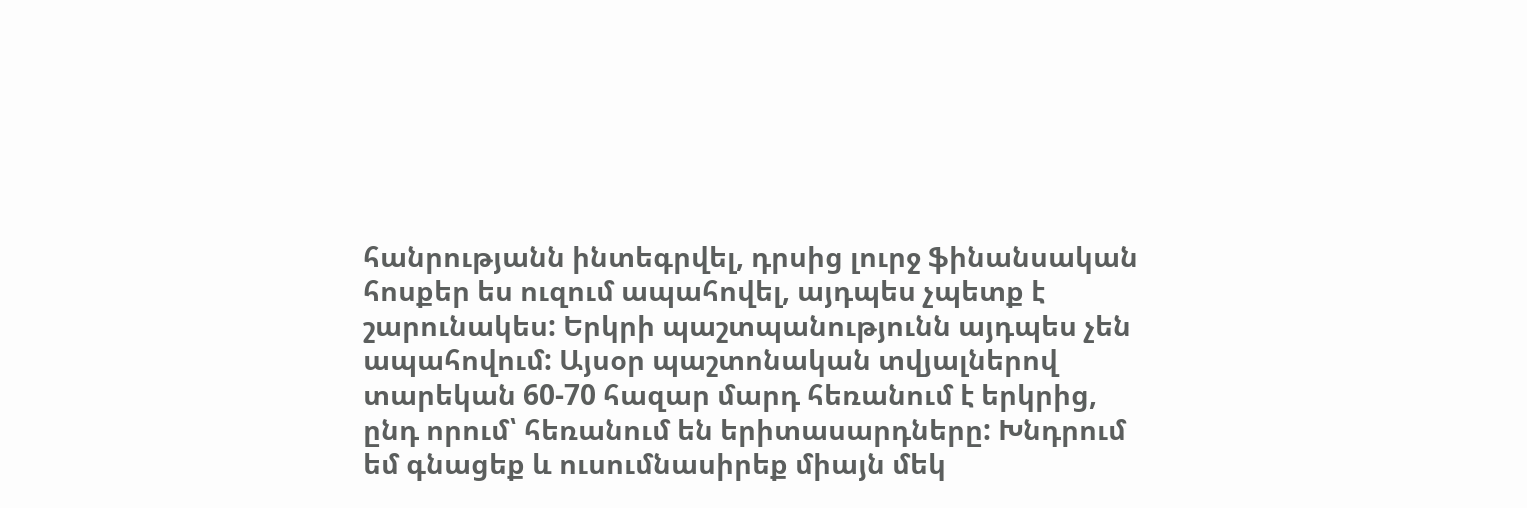հանրությանն ինտեգրվել, դրսից լուրջ ֆինանսական հոսքեր ես ուզում ապահովել, այդպես չպետք է շարունակես: Երկրի պաշտպանությունն այդպես չեն ապահովում: Այսօր պաշտոնական տվյալներով տարեկան 60-70 հազար մարդ հեռանում է երկրից, ընդ որում՝ հեռանում են երիտասարդները: Խնդրում եմ գնացեք և ուսումնասիրեք միայն մեկ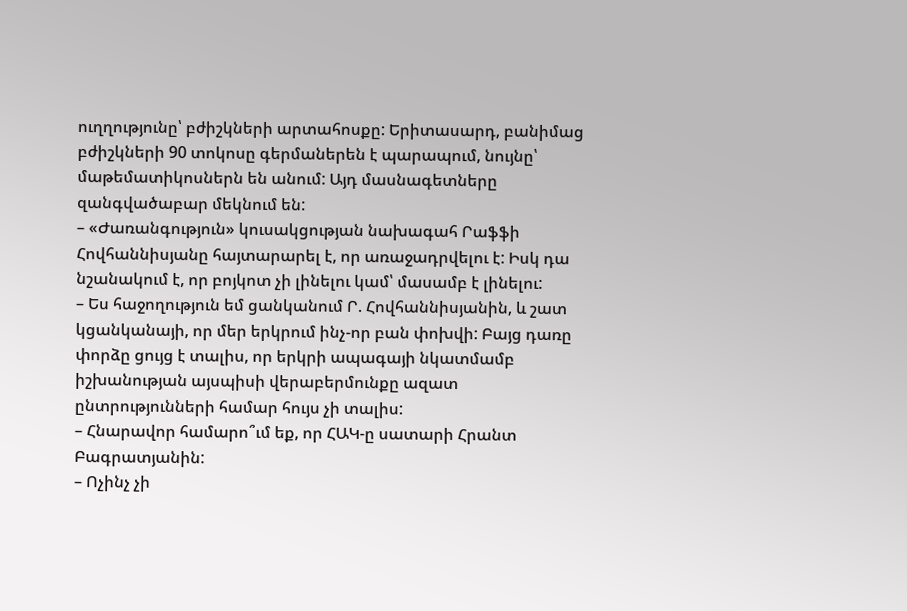ուղղությունը՝ բժիշկների արտահոսքը: Երիտասարդ, բանիմաց բժիշկների 90 տոկոսը գերմաներեն է պարապում, նույնը՝ մաթեմատիկոսներն են անում: Այդ մասնագետները զանգվածաբար մեկնում են:
– «Ժառանգություն» կուսակցության նախագահ Րաֆֆի Հովհաննիսյանը հայտարարել է, որ առաջադրվելու է: Իսկ դա նշանակում է, որ բոյկոտ չի լինելու կամ՝ մասամբ է լինելու:
– Ես հաջողություն եմ ցանկանում Ր. Հովհաննիսյանին, և շատ կցանկանայի, որ մեր երկրում ինչ-որ բան փոխվի: Բայց դառը փորձը ցույց է տալիս, որ երկրի ապագայի նկատմամբ իշխանության այսպիսի վերաբերմունքը ազատ ընտրությունների համար հույս չի տալիս:
– Հնարավոր համարո՞ւմ եք, որ ՀԱԿ-ը սատարի Հրանտ Բագրատյանին:
– Ոչինչ չի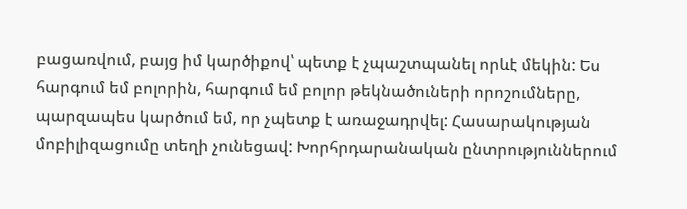բացառվում, բայց իմ կարծիքով՝ պետք է չպաշտպանել որևէ մեկին: Ես հարգում եմ բոլորին, հարգում եմ բոլոր թեկնածուների որոշումները, պարզապես կարծում եմ, որ չպետք է առաջադրվել: Հասարակության մոբիլիզացումը տեղի չունեցավ: Խորհրդարանական ընտրություններում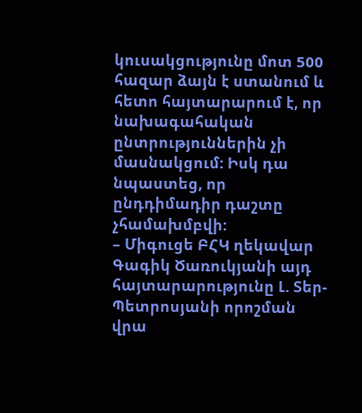կուսակցությունը մոտ 500 հազար ձայն է ստանում և հետո հայտարարում է, որ նախագահական ընտրություններին չի մասնակցում: Իսկ դա նպաստեց, որ ընդդիմադիր դաշտը չհամախմբվի:
– Միգուցե ԲՀԿ ղեկավար Գագիկ Ծառուկյանի այդ հայտարարությունը Լ. Տեր-Պետրոսյանի որոշման վրա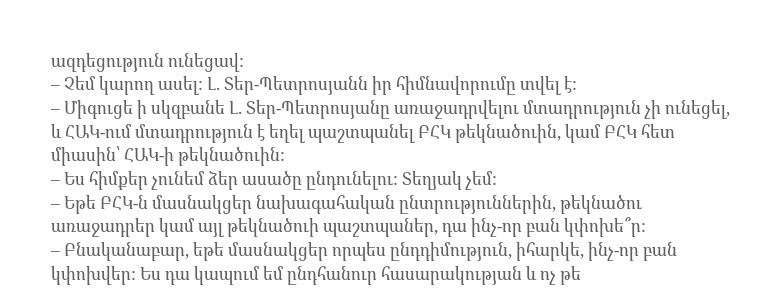ազդեցություն ունեցավ:
– Չեմ կարող ասել: Լ. Տեր-Պետրոսյանն իր հիմնավորումը տվել է:
– Միգուցե ի սկզբանե Լ. Տեր-Պետրոսյանը առաջադրվելու մտադրություն չի ունեցել, և ՀԱԿ-ում մտադրություն է եղել պաշտպանել ԲՀԿ թեկնածուին, կամ ԲՀԿ հետ միասին՝ ՀԱԿ-ի թեկնածուին:
– Ես հիմքեր չունեմ ձեր ասածը ընդունելու: Տեղյակ չեմ:
– Եթե ԲՀԿ-ն մասնակցեր նախագահական ընտրություններին, թեկնածու առաջադրեր կամ այլ թեկնածուի պաշտպաներ, դա ինչ-որ բան կփոխե՞ր:
– Բնականաբար, եթե մասնակցեր որպես ընդդիմություն, իհարկե, ինչ-որ բան կփոխվեր: Ես դա կապում եմ ընդհանուր հասարակության և ոչ թե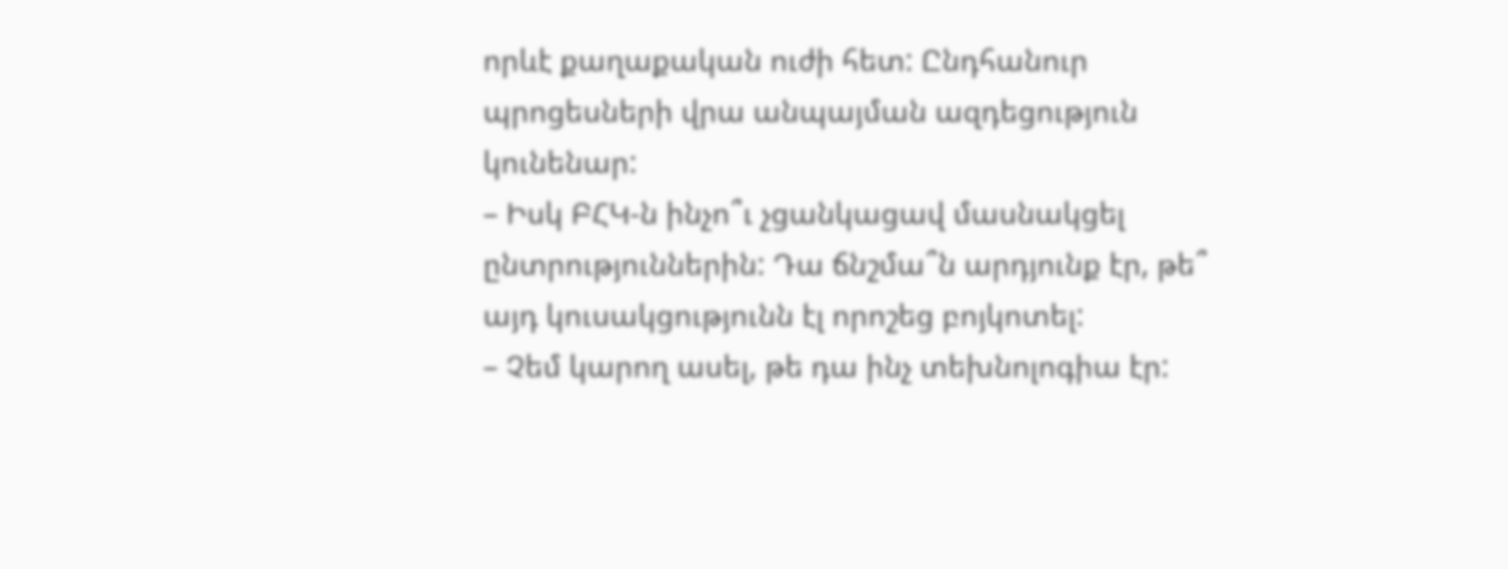որևէ քաղաքական ուժի հետ: Ընդհանուր պրոցեսների վրա անպայման ազդեցություն կունենար:
– Իսկ ԲՀԿ-ն ինչո՞ւ չցանկացավ մասնակցել ընտրություններին: Դա ճնշմա՞ն արդյունք էր, թե՞ այդ կուսակցությունն էլ որոշեց բոյկոտել:
– Չեմ կարող ասել, թե դա ինչ տեխնոլոգիա էր: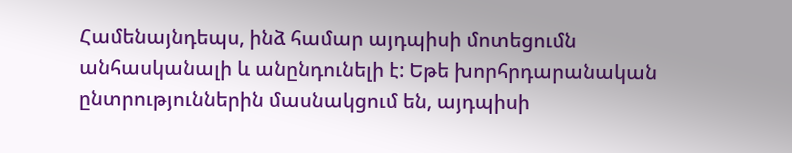Համենայնդեպս, ինձ համար այդպիսի մոտեցումն անհասկանալի և անընդունելի է: Եթե խորհրդարանական ընտրություններին մասնակցում են, այդպիսի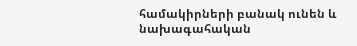համակիրների բանակ ունեն և նախագահական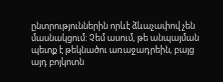ընտրություններին որևէ ձևաչափով չեն մասնակցում: Չեմ ասում, թե անպայման պետք է թեկնածու առաջադրեին, բայց այդ բոյկոտն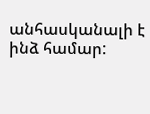անհասկանալի է ինձ համար: